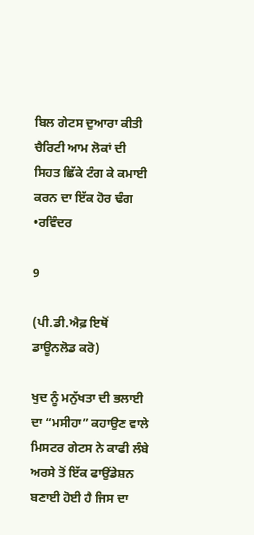ਬਿਲ ਗੇਟਸ ਦੁਆਰਾ ਕੀਤੀ ਚੈਰਿਟੀ ਆਮ ਲੋਕਾਂ ਦੀ ਸਿਹਤ ਛਿੱਕੇ ਟੰਗ ਕੇ ਕਮਾਈ ਕਰਨ ਦਾ ਇੱਕ ਹੋਰ ਢੰਗ •ਰਵਿੰਦਰ

9

(ਪੀ.ਡੀ.ਐਫ਼ ਇਥੋਂ ਡਾਊਨਲੋਡ ਕਰੋ)

ਖੁਦ ਨੂੰ ਮਨੁੱਖਤਾ ਦੀ ਭਲਾਈ ਦਾ “ਮਸੀਹਾ” ਕਹਾਉਣ ਵਾਲੇ ਮਿਸਟਰ ਗੇਟਸ ਨੇ ਕਾਫੀ ਲੰਬੇ ਅਰਸੇ ਤੋਂ ਇੱਕ ਫਾਉਂਡੇਸ਼ਨ ਬਣਾਈ ਹੋਈ ਹੈ ਜਿਸ ਦਾ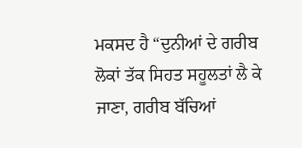ਮਕਸਦ ਹੈ “ਦੁਨੀਆਂ ਦੇ ਗਰੀਬ ਲੋਕਾਂ ਤੱਕ ਸਿਹਤ ਸਹੂਲਤਾਂ ਲੈ ਕੇ ਜਾਣਾ, ਗਰੀਬ ਬੱਚਿਆਂ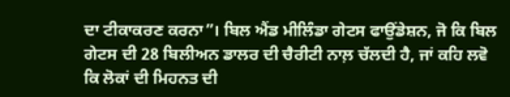ਦਾ ਟੀਕਾਕਰਣ ਕਰਨਾ”। ਬਿਲ ਐਂਡ ਮੀਲਿੰਡਾ ਗੇਟਸ ਫਾਉਂਡੇਸ਼ਨ, ਜੋ ਕਿ ਬਿਲ ਗੇਟਸ ਦੀ 28 ਬਿਲੀਅਨ ਡਾਲਰ ਦੀ ਚੈਰੀਟੀ ਨਾਲ਼ ਚੱਲਦੀ ਹੈ, ਜਾਂ ਕਹਿ ਲਵੋ ਕਿ ਲੋਕਾਂ ਦੀ ਮਿਹਨਤ ਦੀ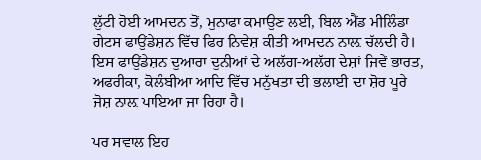ਲੁੱਟੀ ਹੋਈ ਆਮਦਨ ਤੋਂ, ਮੁਨਾਫਾ ਕਮਾਉਣ ਲਈ, ਬਿਲ ਐਂਡ ਮੀਲਿੰਡਾ ਗੇਟਸ ਫਾਉਂਡੇਸ਼ਨ ਵਿੱਚ ਫਿਰ ਨਿਵੇਸ਼ ਕੀਤੀ ਆਮਦਨ ਨਾਲ਼ ਚੱਲਦੀ ਹੈ। ਇਸ ਫਾਉਂਡੇਸ਼ਨ ਦੁਆਰਾ ਦੁਨੀਆਂ ਦੇ ਅਲੱਗ-ਅਲੱਗ ਦੇਸ਼ਾਂ ਜਿਵੇਂ ਭਾਰਤ, ਅਫਰੀਕਾ, ਕੋਲੰਬੀਆ ਆਦਿ ਵਿੱਚ ਮਨੁੱਖਤਾ ਦੀ ਭਲਾਈ ਦਾ ਸ਼ੋਰ ਪੂਰੇ ਜੋਸ਼ ਨਾਲ਼ ਪਾਇਆ ਜਾ ਰਿਹਾ ਹੈ।

ਪਰ ਸਵਾਲ ਇਹ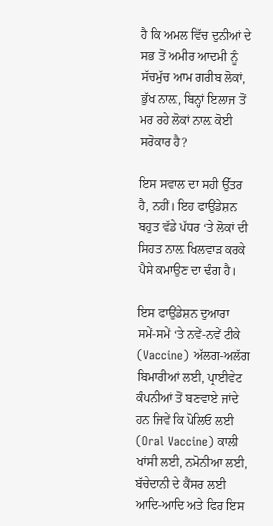ਹੈ ਕਿ ਅਮਲ ਵਿੱਚ ਦੁਨੀਆਂ ਦੇ ਸਭ ਤੋਂ ਅਮੀਰ ਆਦਮੀ ਨੂੰ ਸੱਚਮੁੱਚ ਆਮ ਗਰੀਬ ਲੋਕਾਂ, ਭੁੱਖ ਨਾਲ਼, ਬਿਨ੍ਹਾਂ ਇਲਾਜ ਤੋਂ ਮਰ ਰਹੇ ਲੋਕਾਂ ਨਾਲ਼ ਕੋਈ ਸਰੋਕਾਰ ਹੈ?

ਇਸ ਸਵਾਲ ਦਾ ਸਹੀ ਉੱਤਰ ਹੈ, ਨਹੀਂ। ਇਹ ਫਾਉਂਡੇਸ਼ਨ ਬਹੁਤ ਵੱਡੇ ਪੱਧਰ ‘ਤੇ ਲੋਕਾਂ ਦੀ ਸਿਹਤ ਨਾਲ਼ ਖਿਲਵਾੜ ਕਰਕੇ ਪੈਸੇ ਕਮਾਉਣ ਦਾ ਢੰਗ ਹੈ।

ਇਸ ਫਾਉਂਡੇਸ਼ਨ ਦੁਆਰਾ ਸਮੇਂ-ਸਮੇਂ ‘ਤੇ ਨਵੇਂ-ਨਵੇਂ ਟੀਕੇ (Vaccine) ਅੱਲਗ-ਅਲੱਗ ਬਿਮਾਰੀਆਂ ਲਈ, ਪ੍ਰਾਈਵੇਟ ਕੰਪਨੀਆਂ ਤੋਂ ਬਣਵਾਏ ਜਾਂਦੇ ਹਨ ਜਿਵੇਂ ਕਿ ਪੋਲਿਓ ਲਈ (Oral Vaccine) ਕਾਲੀ ਖਾਂਸੀ ਲਈ, ਨਮੋਨੀਆ ਲਈ, ਬੱਚੇਦਾਨੀ ਦੇ ਕੈਂਸਰ ਲਈ ਆਦਿ-ਆਦਿ ਅਤੇ ਫਿਰ ਇਸ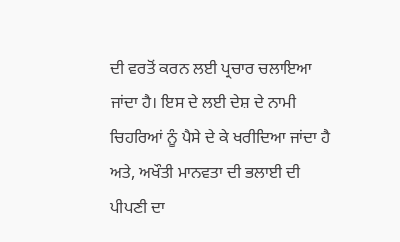ਦੀ ਵਰਤੋਂ ਕਰਨ ਲਈ ਪ੍ਰਚਾਰ ਚਲਾਇਆ ਜਾਂਦਾ ਹੈ। ਇਸ ਦੇ ਲਈ ਦੇਸ਼ ਦੇ ਨਾਮੀ ਚਿਹਰਿਆਂ ਨੂੰ ਪੈਸੇ ਦੇ ਕੇ ਖਰੀਦਿਆ ਜਾਂਦਾ ਹੈ ਅਤੇ, ਅਖੌਤੀ ਮਾਨਵਤਾ ਦੀ ਭਲਾਈ ਦੀ ਪੀਪਣੀ ਦਾ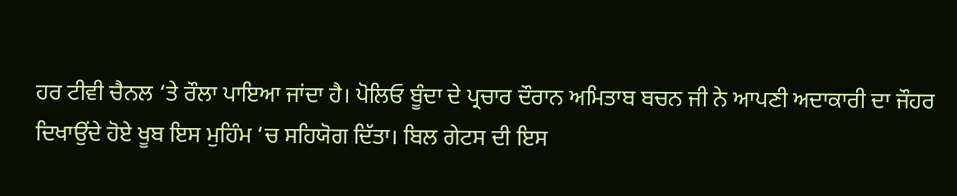ਹਰ ਟੀਵੀ ਚੈਨਲ ‘ਤੇ ਰੌਲਾ ਪਾਇਆ ਜਾਂਦਾ ਹੈ। ਪੋਲਿਓ ਬੂੰਦਾ ਦੇ ਪ੍ਰਚਾਰ ਦੌਰਾਨ ਅਮਿਤਾਬ ਬਚਨ ਜੀ ਨੇ ਆਪਣੀ ਅਦਾਕਾਰੀ ਦਾ ਜੌਹਰ ਦਿਖਾਉਂਦੇ ਹੋਏ ਖੂਬ ਇਸ ਮੁਹਿੰਮ ‘ਚ ਸਹਿਯੋਗ ਦਿੱਤਾ। ਬਿਲ ਗੇਟਸ ਦੀ ਇਸ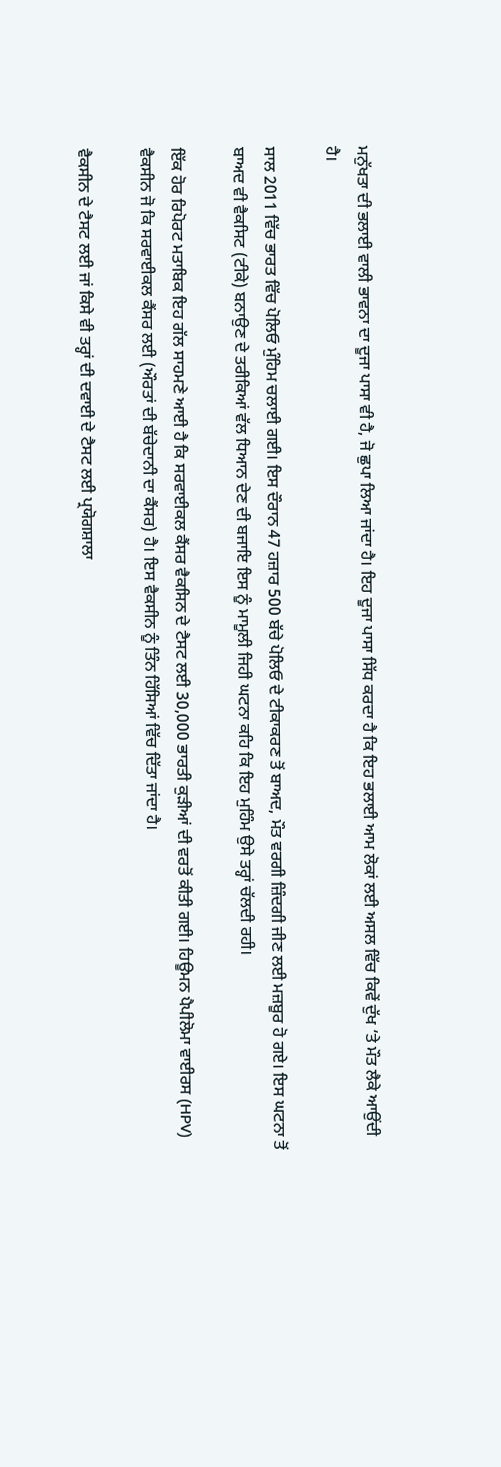ਮਨੁੱਖਤਾ ਦੀ ਭਲਾਈ ਵਾਲੀ ਭਾਵਨਾ ਦਾ ਦੂਜਾ ਪਾਸਾ ਵੀ ਹੈ, ਜੋ ਛੁਪਾ ਲਿਆ ਜਾਂਦਾ ਹੈ। ਇਹ ਦੂਜਾ ਪਾਸਾ ਸਿੱਧ ਕਰਦਾ ਹੈ ਕਿ ਇਹ ਭਲਾਈ ਆਮ ਲੋਕਾਂ ਲਈ ਅਸਲ ਵਿੱਚ ਕਿਵੇਂ ਦੁੱਖ ‘ਤੇ ਮੌਤ ਲੈਕੇ ਆਉਂਦੀ ਹੈ।

ਸਾਲ 2011 ਵਿੱਚ ਭਾਰਤ ਵਿੱਚ ਪੋਲਿਓ ਮੁੰਹਿਮ ਚਲਾਈ ਗਈ। ਇਸ ਦੌਰਾਨ 47 ਹਜ਼ਾਰ 500 ਬੱਚੇ ਪੋਲਿਓ ਦੇ ਟੀਕਾਕਰਣ ਤੋਂ ਬਾਅਦ, ਮੌਤ ਵਰਗੀ ਜ਼ਿੰਦਗੀ ਜੀਣ ਲਈ ਮਜ਼ਬੂਰ ਹੋ ਗਏ। ਇਸ ਘਟਨਾ ਤੋਂ ਬਾਅਦ ਵੀ ਵੈਕਸਿਟ (ਟੀਕੇ) ਬਨਾਉਣ ਦੇ ਤਰੀਕਿਆਂ ਵੱਲ ਧਿਆਨ ਦੇਣ ਦੀ ਬਜਾਇ ਇਸ ਨੂੰ ਮਾਮੂਲੀ ਜਿਹੀ ਘਟਨਾ ਕਹਿ ਕਿ ਇਹ ਮੁਹਿੰਮ ਉਸੇ ਤਰ੍ਹਾਂ ਚੱਲਦੀ ਰਹੀ।

ਇੱਕ ਹੋਰ ਰਿਪੋਰਟ ਮਤਾਬਿਕ ਇਹ ਗੱਲ ਸਾਹਮਣੇ ਆਈ ਹੈ ਕਿ ਸਰਵਾਈਕਲ ਕੈਂਸਰ ਵੈਕਸਿਨ ਦੇ ਟੈਸਟ ਲਈ 30,000 ਭਾਰਤੀ ਕੁੜੀਆਂ ਦੀ ਵਰਤੋਂ ਕੀਤੀ ਗਈ। ਹਿਊਮਨ ਪੈਪੀਲੋਮਾ ਵਾਈਰਸ (HPV) ਵੈਕਸੀਨ ਜੋ ਕਿ ਸਰਵਾਈਕਲ ਕੈਂਸਰ ਲਈ (ਔਰਤਾਂ ਦੀ ਬੱਚੇਦਾਨੀ ਦਾ ਕੈਂਸਰ) ਹੈ। ਇਸ ਵੈਕਸੀਨ ਨੂੰ ਤਿੰਨ ਹਿੱਸਿਆਂ ਵਿੱਚ ਦਿੱਤਾ ਜਾਂਦਾ ਹੈ।

ਵੈਕਸੀਨ ਦੇ ਟੈਸਟ ਲਈ ਜਾਂ ਕਿਸੇ ਵੀ ਤਰ੍ਹਾਂ ਦੀ ਦਵਾਈ ਦੇ ਟੈਸਟ ਲਈ ਪ੍ਰਯੋਗਸ਼ਾਲਾ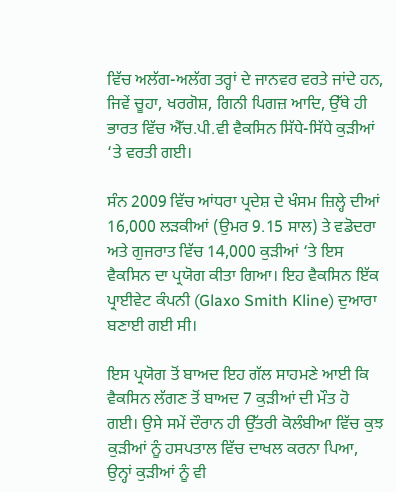ਵਿੱਚ ਅਲੱਗ-ਅਲੱਗ ਤਰ੍ਹਾਂ ਦੇ ਜਾਨਵਰ ਵਰਤੇ ਜਾਂਦੇ ਹਨ, ਜਿਵੇਂ ਚੂਹਾ, ਖਰਗੋਸ਼, ਗਿਨੀ ਪਿਗਜ਼ ਆਦਿ, ਉੱਥੇ ਹੀ ਭਾਰਤ ਵਿੱਚ ਐੱਚ.ਪੀ.ਵੀ ਵੈਕਸਿਨ ਸਿੱਧੇ-ਸਿੱਧੇ ਕੁੜੀਆਂ ‘ਤੇ ਵਰਤੀ ਗਈ।

ਸੰਨ 2009 ਵਿੱਚ ਆਂਧਰਾ ਪ੍ਰਦੇਸ਼ ਦੇ ਖੰਸਮ ਜ਼ਿਲ੍ਹੇ ਦੀਆਂ 16,000 ਲੜਕੀਆਂ (ਉਮਰ 9.15 ਸਾਲ) ਤੇ ਵਡੋਦਰਾ ਅਤੇ ਗੁਜਰਾਤ ਵਿੱਚ 14,000 ਕੁੜੀਆਂ ‘ਤੇ ਇਸ ਵੈਕਸਿਨ ਦਾ ਪ੍ਰਯੋਗ ਕੀਤਾ ਗਿਆ। ਇਹ ਵੈਕਸਿਨ ਇੱਕ ਪ੍ਰਾਈਵੇਟ ਕੰਪਨੀ (Glaxo Smith Kline) ਦੁਆਰਾ ਬਣਾਈ ਗਈ ਸੀ।

ਇਸ ਪ੍ਰਯੋਗ ਤੋਂ ਬਾਅਦ ਇਹ ਗੱਲ ਸਾਹਮਣੇ ਆਈ ਕਿ ਵੈਕਸਿਨ ਲੱਗਣ ਤੋਂ ਬਾਅਦ 7 ਕੁੜੀਆਂ ਦੀ ਮੌਤ ਹੋ ਗਈ। ਉਸੇ ਸਮੇਂ ਦੌਰਾਨ ਹੀ ਉੱਤਰੀ ਕੋਲੰਬੀਆ ਵਿੱਚ ਕੁਝ ਕੁੜੀਆਂ ਨੂੰ ਹਸਪਤਾਲ ਵਿੱਚ ਦਾਖਲ ਕਰਨਾ ਪਿਆ, ਉਨ੍ਹਾਂ ਕੁੜੀਆਂ ਨੂੰ ਵੀ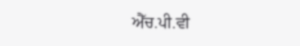ਐੱਚ.ਪੀ.ਵੀ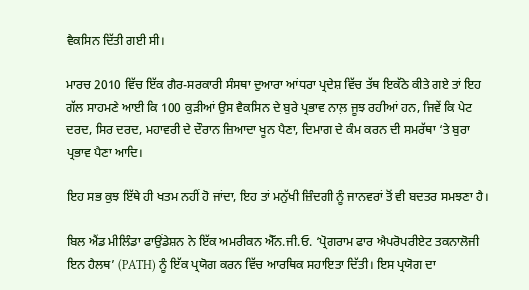ਵੈਕਸਿਨ ਦਿੱਤੀ ਗਈ ਸੀ।

ਮਾਰਚ 2010 ਵਿੱਚ ਇੱਕ ਗੈਰ-ਸਰਕਾਰੀ ਸੰਸਥਾ ਦੁਆਰਾ ਆਂਧਰਾ ਪ੍ਰਦੇਸ਼ ਵਿੱਚ ਤੱਥ ਇਕੱਠੇ ਕੀਤੇ ਗਏ ਤਾਂ ਇਹ ਗੱਲ ਸਾਹਮਣੇ ਆਈ ਕਿ 100 ਕੁੜੀਆਂ ਉਸ ਵੈਕਸਿਨ ਦੇ ਬੁਰੇ ਪ੍ਰਭਾਵ ਨਾਲ਼ ਜੂਝ ਰਹੀਆਂ ਹਨ, ਜਿਵੇਂ ਕਿ ਪੇਟ ਦਰਦ, ਸਿਰ ਦਰਦ, ਮਹਾਵਰੀ ਦੇ ਦੌਰਾਨ ਜ਼ਿਆਦਾ ਖੂਨ ਪੈਣਾ, ਦਿਮਾਗ ਦੇ ਕੰਮ ਕਰਨ ਦੀ ਸਮਰੱਥਾ ‘ਤੇ ਬੁਰਾ ਪ੍ਰਭਾਵ ਪੈਣਾ ਆਦਿ।

ਇਹ ਸਭ ਕੁਝ ਇੱਥੇ ਹੀ ਖਤਮ ਨਹੀਂ ਹੋ ਜਾਂਦਾ, ਇਹ ਤਾਂ ਮਨੁੱਖੀ ਜ਼ਿੰਦਗੀ ਨੂੰ ਜਾਨਵਰਾਂ ਤੋਂ ਵੀ ਬਦਤਰ ਸਮਝਣਾ ਹੈ।

ਬਿਲ ਐਂਡ ਮੀਲਿੰਡਾ ਫਾਉਂਡੇਸ਼ਨ ਨੇ ਇੱਕ ਅਮਰੀਕਨ ਐੱਨ.ਜੀ.ਓ. ‘ਪ੍ਰੋਗਰਾਮ ਫਾਰ ਐਪਰੋਪਰੀਏਟ ਤਕਨਾਲੋਜੀ ਇਨ ਹੈਲਥ’ (PATH) ਨੂੰ ਇੱਕ ਪ੍ਰਯੋਗ ਕਰਨ ਵਿੱਚ ਆਰਥਿਕ ਸਹਾਇਤਾ ਦਿੱਤੀ। ਇਸ ਪ੍ਰਯੋਗ ਦਾ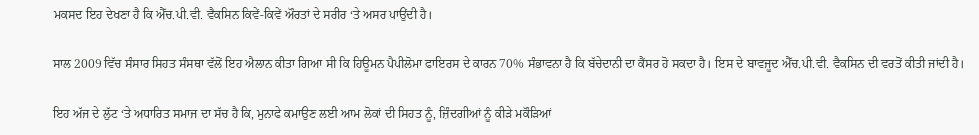ਮਕਸਦ ਇਹ ਦੇਖਣਾ ਹੈ ਕਿ ਐੱਚ.ਪੀ.ਵੀ. ਵੈਕਸਿਨ ਕਿਵੇਂ-ਕਿਵੇਂ ਔਰਤਾਂ ਦੇ ਸਰੀਰ ‘ਤੇ ਅਸਰ ਪਾਉਂਦੀ ਹੈ।

ਸਾਲ 2009 ਵਿੱਚ ਸੰਸਾਰ ਸਿਹਤ ਸੰਸਥਾ ਵੱਲੋਂ ਇਹ ਐਲਾਨ ਕੀਤਾ ਗਿਆ ਸੀ ਕਿ ਹਿਊਮਨ ਪੈਪੀਲੋਮਾ ਫਾਇਰਸ ਦੇ ਕਾਰਨ 70% ਸੰਭਾਵਨਾ ਹੈ ਕਿ ਬੱਚੇਦਾਨੀ ਦਾ ਕੈਂਸਰ ਹੋ ਸਕਦਾ ਹੈ। ਇਸ ਦੇ ਬਾਵਜੂਦ ਐੱਚ.ਪੀ.ਵੀ. ਵੈਕਸਿਨ ਦੀ ਵਰਤੋਂ ਕੀਤੀ ਜਾਂਦੀ ਹੈ।

ਇਹ ਅੱਜ ਦੇ ਲੁੱਟ ‘ਤੇ ਅਧਾਰਿਤ ਸਮਾਜ ਦਾ ਸੱਚ ਹੈ ਕਿ, ਮੁਨਾਫੇ ਕਮਾਉਣ ਲਈ ਆਮ ਲੋਕਾਂ ਦੀ ਸਿਹਤ ਨੂੰ, ਜ਼ਿੰਦਗੀਆਂ ਨੂੰ ਕੀੜੇ ਮਕੌੜਿਆਂ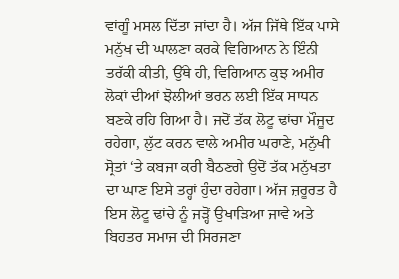ਵਾਂਗੂੰ ਮਸਲ ਦਿੱਤਾ ਜਾਂਦਾ ਹੈ। ਅੱਜ ਜਿੱਥੇ ਇੱਕ ਪਾਸੇ ਮਨੁੱਖ ਦੀ ਘਾਲਣਾ ਕਰਕੇ ਵਿਗਿਆਨ ਨੇ ਇੰਨੀ ਤਰੱਕੀ ਕੀਤੀ, ਉੱਥੇ ਹੀ, ਵਿਗਿਆਨ ਕੁਝ ਅਮੀਰ ਲੋਕਾਂ ਦੀਆਂ ਝੋਲੀਆਂ ਭਰਨ ਲਈ ਇੱਕ ਸਾਧਨ ਬਣਕੇ ਰਹਿ ਗਿਆ ਹੈ। ਜਦੋਂ ਤੱਕ ਲੋਟੂ ਢਾਂਚਾ ਮੌਜੂਦ ਰਹੇਗਾ, ਲੁੱਟ ਕਰਨ ਵਾਲੇ ਅਮੀਰ ਘਰਾਣੇ, ਮਨੁੱਖੀ ਸ੍ਰੋਤਾਂ ‘ਤੇ ਕਬਜਾ ਕਰੀ ਬੈਠਣਗੇ ਉਦੋਂ ਤੱਕ ਮਨੁੱਖਤਾ ਦਾ ਘਾਣ ਇਸੇ ਤਰ੍ਹਾਂ ਹੁੰਦਾ ਰਹੇਗਾ। ਅੱਜ ਜ਼ਰੂਰਤ ਹੈ ਇਸ ਲੋਟੂ ਢਾਂਚੇ ਨੂੰ ਜੜ੍ਹੋਂ ਉਖਾੜਿਆ ਜਾਵੇ ਅਤੇ ਬਿਹਤਰ ਸਮਾਜ ਦੀ ਸਿਰਜਣਾ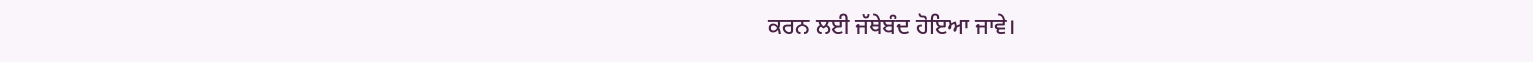ਕਰਨ ਲਈ ਜੱਥੇਬੰਦ ਹੋਇਆ ਜਾਵੇ।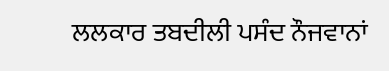ਲਲਕਾਰ ਤਬਦੀਲੀ ਪਸੰਦ ਨੌਜਵਾਨਾਂ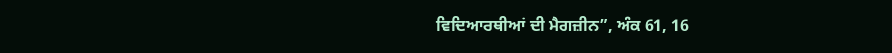ਵਿਦਿਆਰਥੀਆਂ ਦੀ ਮੈਗਜ਼ੀਨ”, ਅੰਕ 61, 16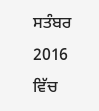ਸਤੰਬਰ 2016 ਵਿੱਚ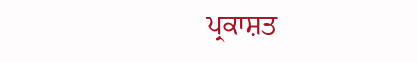ਪ੍ਰਕਾਸ਼ਤ